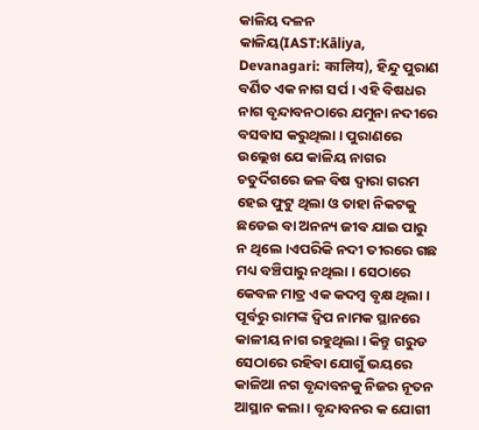କାଳିୟ ଦଳନ
କାଳିୟ(IAST:Kāliya, Devanagari: कालिय), ହିନ୍ଦୁ ପୁରାଣ ବର୍ଣିତ ଏକ ନାଗ ସର୍ପ । ଏହି ବିଷଧର ନାଗ ବୃନ୍ଦାବନଠାରେ ଯମୁନା ନଦୀରେ ବସବାସ କରୁଥିଲା । ପୁରାଣରେ ଉଲ୍ଲେଖ ଯେ କାଳିୟ ନାଗର ଚତୁର୍ଦିଗରେ ଜଳ ବିଷ ଦ୍ୱାରା ଗରମ ହେଇ ଫୁଟୁ ଥିଲା ଓ ତାହା ନିକଟକୁ ଛଡେଇ ବା ଅନନ୍ୟ ଜୀବ ଯାଇ ପାରୁ ନ ଥିଲେ ।ଏପରିକି ନଦୀ ତୀରରେ ଗଛ ମଧ୍ୟ ବଞ୍ଚିପାରୁ ନଥିଲା । ସେଠାରେ କେବଳ ମାତ୍ର ଏକ କଦମ୍ବ ବୃକ୍ଷ ଥିଲା ।
ପୂର୍ବରୁ ରାମଙ୍କ ଦ୍ୱିପ ନାମକ ସ୍ଥାନରେ କାଳୀୟ ନାଗ ରହୁଥିଲା । କିନ୍ତୁ ଗରୁଡ ସେଠାରେ ରହିବା ଯୋଗୁଁ ଭୟରେ କାଳିଆ ନଗ ବୃନ୍ଦାବନକୁ ନିଜର ନୂତନ ଆସ୍ଥାନ କଲା । ବୃନ୍ଦାବନର କ ଯୋଗୀ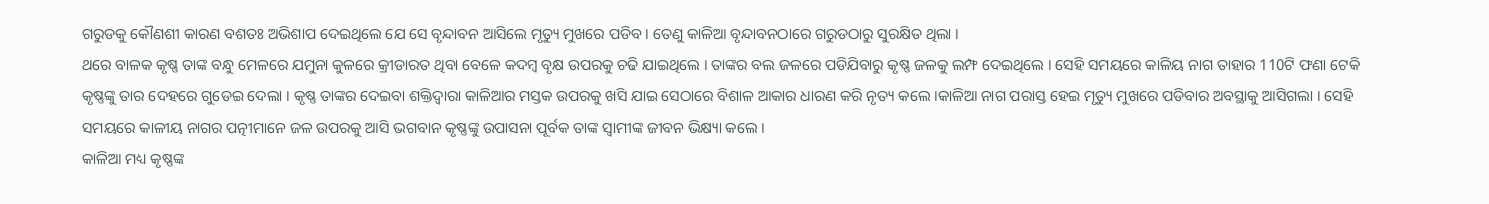ଗରୁଡକୁ କୌଣଶୀ କାରଣ ବଶତଃ ଅଭିଶାପ ଦେଇଥିଲେ ଯେ ସେ ବୃନ୍ଦାବନ ଆସିଲେ ମୃତ୍ୟୁ ମୁଖରେ ପଡିବ । ତେଣୁ କାଳିଆ ବୃନ୍ଦାବନଠାରେ ଗରୁଡଠାରୁ ସୁରକ୍ଷିତ ଥିଲା ।
ଥରେ ବାଳକ କୃଷ୍ଣ ତାଙ୍କ ବନ୍ଧୁ ମେଳରେ ଯମୁନା କୁଳରେ କ୍ରୀଡାରତ ଥିବା ବେଳେ କଦମ୍ବ ବୃକ୍ଷ ଉପରକୁ ଚଢି ଯାଇଥିଲେ । ତାଙ୍କର ବଲ ଜଳରେ ପଡିଯିବାରୁ କୃଷ୍ଣ ଜଳକୁ ଲମ୍ଫ ଦେଇଥିଲେ । ସେହି ସମୟରେ କାଳିୟ ନାଗ ତାହାର 110ଟି ଫଣା ଟେକି କୃଷ୍ଣଙ୍କୁ ତାର ଦେହରେ ଗୁଡେଇ ଦେଲା । କୃଷ୍ଣ ତାଙ୍କର ଦେଇବା ଶକ୍ତିଦ୍ୱାରା କାଳିଆର ମସ୍ତକ ଉପରକୁ ଖସି ଯାଇ ସେଠାରେ ବିଶାଳ ଆକାର ଧାରଣ କରି ନୃତ୍ୟ କଲେ ।କାଳିଆ ନାଗ ପରାସ୍ତ ହେଇ ମୃତ୍ୟୁ ମୁଖରେ ପଡିବାର ଅବସ୍ଥାକୁ ଆସିଗଲା । ସେହି ସମୟରେ କାଳୀୟ ନାଗର ପତ୍ନୀମାନେ ଜଳ ଉପରକୁ ଆସି ଭଗବାନ କୃଷ୍ଣଙ୍କୁ ଉପାସନା ପୂର୍ବକ ତାଙ୍କ ସ୍ୱାମୀଙ୍କ ଜୀବନ ଭିକ୍ଷ୍ୟା କଲେ ।
କାଳିଆ ମଧ୍ୟ କୃଷ୍ଣଙ୍କ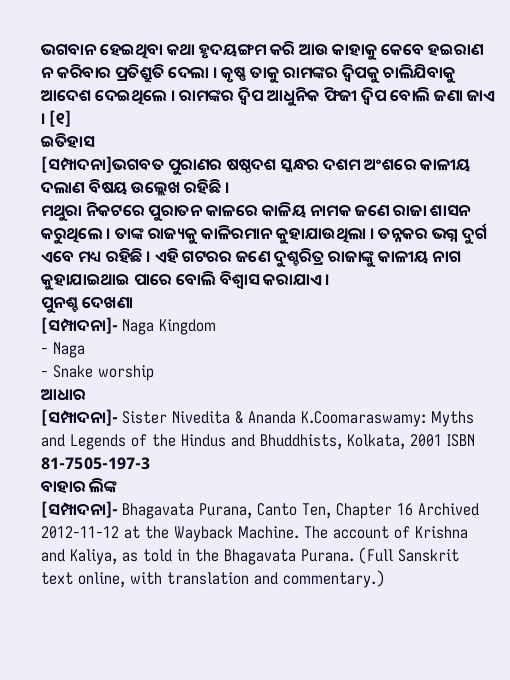ଭଗବାନ ହେଇଥିବା କଥା ହୃଦୟଙ୍ଗମ କରି ଆଉ କାହାକୁ କେବେ ହଇରାଣ ନ କରିବାର ପ୍ରତିଶ୍ରୁତି ଦେଲା । କୃଷ୍ଣ ତାକୁ ରାମଙ୍କର ଦ୍ୱିପକୁ ଚାଲିଯିବାକୁ ଆଦେଶ ଦେଇଥିଲେ । ରାମଙ୍କର ଦ୍ୱିପ ଆଧୁନିକ ଫିଜୀ ଦ୍ୱିପ ବୋଲି ଜଣା ଜାଏ । [୧]
ଇତିହାସ
[ସମ୍ପାଦନା]ଭଗବତ ପୁରାଣର ଷଷ୍ଠଦଶ ସ୍କନ୍ଧର ଦଶମ ଅଂଶରେ କାଳୀୟ ଦଲାଣ ବିଷୟ ଉଲ୍ଲେଖ ରହିଛି ।
ମଥୁରା ନିକଟରେ ପୁରାତନ କାଳରେ କାଳିୟ ନାମକ ଜଣେ ରାଜା ଶାସନ କରୁଥିଲେ । ତାଙ୍କ ରାଜ୍ୟକୁ କାଳିରମାନ କୁହାଯାଉଥିଲା । ତନ୍ନକର ଭଗ୍ନ ଦୁର୍ଗ ଏବେ ମଧ୍ୟ ରହିଛି । ଏହି ଗଟରର ଜଣେ ଦୁଶ୍ଚରିତ୍ର ରାଜାଙ୍କୁ କାଳୀୟ ନାଗ କୁହାଯାଇଥାଇ ପାରେ ବୋଲି ବିଶ୍ୱାସ କରାଯାଏ ।
ପୁନଶ୍ଚ ଦେଖଣା
[ସମ୍ପାଦନା]- Naga Kingdom
- Naga
- Snake worship
ଆଧାର
[ସମ୍ପାଦନା]- Sister Nivedita & Ananda K.Coomaraswamy: Myths and Legends of the Hindus and Bhuddhists, Kolkata, 2001 ISBN 81-7505-197-3
ବାହାର ଲିଙ୍କ
[ସମ୍ପାଦନା]- Bhagavata Purana, Canto Ten, Chapter 16 Archived 2012-11-12 at the Wayback Machine. The account of Krishna and Kaliya, as told in the Bhagavata Purana. (Full Sanskrit text online, with translation and commentary.)